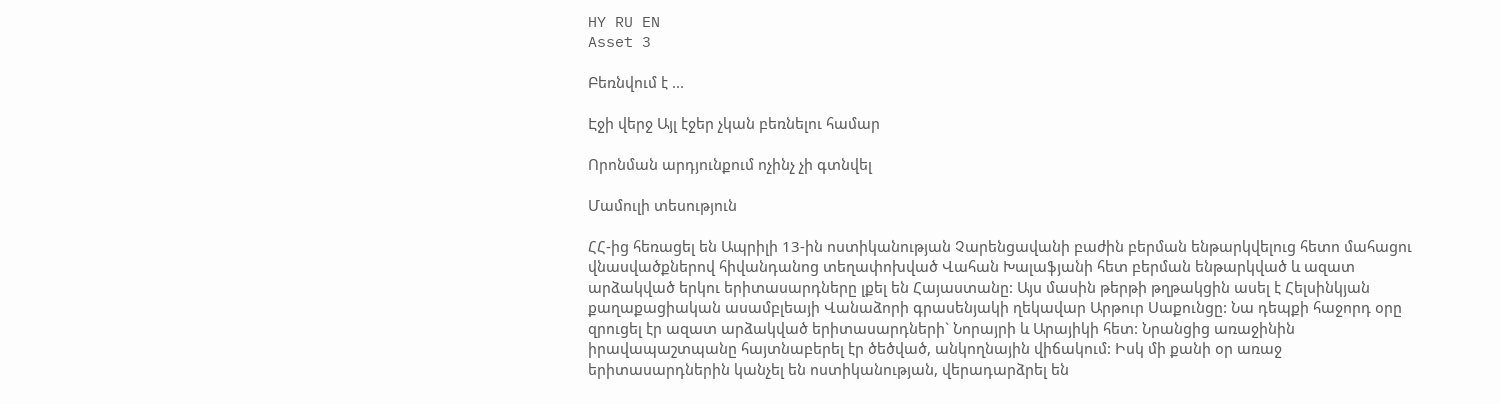HY RU EN
Asset 3

Բեռնվում է ...

Էջի վերջ Այլ էջեր չկան բեռնելու համար

Որոնման արդյունքում ոչինչ չի գտնվել

Մամուլի տեսություն

ՀՀ-ից հեռացել են Ապրիլի 13-ին ոստիկանության Չարենցավանի բաժին բերման ենթարկվելուց հետո մահացու վնասվածքներով հիվանդանոց տեղափոխված Վահան Խալաֆյանի հետ բերման ենթարկված և ազատ արձակված երկու երիտասարդները լքել են Հայաստանը: Այս մասին թերթի թղթակցին ասել է Հելսինկյան քաղաքացիական ասամբլեայի Վանաձորի գրասենյակի ղեկավար Արթուր Սաքունցը: Նա դեպքի հաջորդ օրը զրուցել էր ազատ արձակված երիտասարդների` Նորայրի և Արայիկի հետ: Նրանցից առաջինին իրավապաշտպանը հայտնաբերել էր ծեծված, անկողնային վիճակում: Իսկ մի քանի օր առաջ երիտասարդներին կանչել են ոստիկանության, վերադարձրել են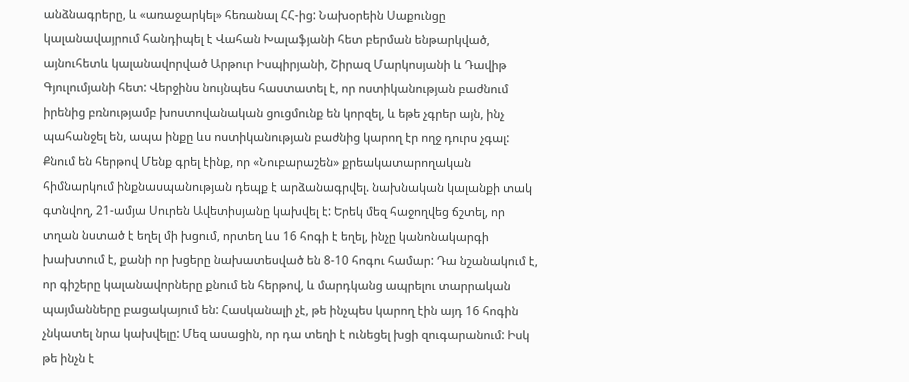անձնագրերը, և «առաջարկել» հեռանալ ՀՀ-ից: Նախօրեին Սաքունցը կալանավայրում հանդիպել է Վահան Խալաֆյանի հետ բերման ենթարկված, այնուհետև կալանավորված Արթուր Իսպիրյանի, Շիրազ Մարկոսյանի և Դավիթ Գյուլումյանի հետ: Վերջինս նույնպես հաստատել է, որ ոստիկանության բաժնում իրենից բռնությամբ խոստովանական ցուցմունք են կորզել, և եթե չգրեր այն, ինչ պահանջել են, ապա ինքը ևս ոստիկանության բաժնից կարող էր ողջ դուրս չգալ: Քնում են հերթով Մենք գրել էինք, որ «Նուբարաշեն» քրեակատարողական հիմնարկում ինքնասպանության դեպք է արձանագրվել. նախնական կալանքի տակ գտնվող, 21-ամյա Սուրեն Ավետիսյանը կախվել է: Երեկ մեզ հաջողվեց ճշտել, որ տղան նստած է եղել մի խցում, որտեղ ևս 16 հոգի է եղել, ինչը կանոնակարգի խախտում է, քանի որ խցերը նախատեսված են 8-10 հոգու համար: Դա նշանակում է, որ գիշերը կալանավորները քնում են հերթով, և մարդկանց ապրելու տարրական պայմանները բացակայում են: Հասկանալի չէ, թե ինչպես կարող էին այդ 16 հոգին չնկատել նրա կախվելը: Մեզ ասացին, որ դա տեղի է ունեցել խցի զուգարանում: Իսկ թե ինչն է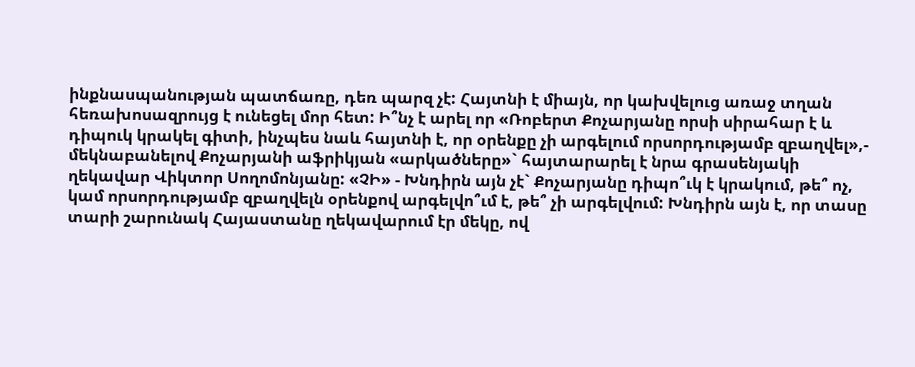ինքնասպանության պատճառը, դեռ պարզ չէ: Հայտնի է միայն, որ կախվելուց առաջ տղան հեռախոսազրույց է ունեցել մոր հետ: Ի՞նչ է արել որ «Ռոբերտ Քոչարյանը որսի սիրահար է և դիպուկ կրակել գիտի, ինչպես նաև հայտնի է, որ օրենքը չի արգելում որսորդությամբ զբաղվել»,- մեկնաբանելով Քոչարյանի աֆրիկյան «արկածները»` հայտարարել է նրա գրասենյակի ղեկավար Վիկտոր Սողոմոնյանը: «ՉԻ» - Խնդիրն այն չէ` Քոչարյանը դիպո՞ւկ է կրակում, թե՞ ոչ, կամ որսորդությամբ զբաղվելն օրենքով արգելվո՞ւմ է, թե՞ չի արգելվում: Խնդիրն այն է, որ տասը տարի շարունակ Հայաստանը ղեկավարում էր մեկը, ով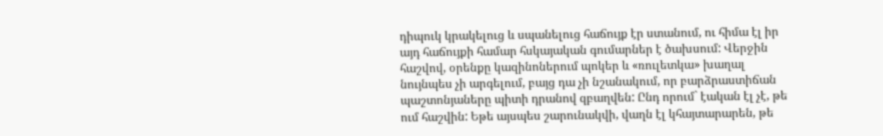դիպուկ կրակելուց և սպանելուց հաճույք էր ստանում, ու հիմա էլ իր այդ հաճույքի համար հսկայական գումարներ է ծախսում: Վերջին հաշվով, օրենքը կազինոներում պոկեր և «ռուլետկա» խաղալ նույնպես չի արգելում, բայց դա չի նշանակում, որ բարձրաստիճան պաշտոնյաները պիտի դրանով զբաղվեն: Ընդ որում` էական էլ չէ, թե ում հաշվին: Եթե այսպես շարունակվի, վաղն էլ կհայտարարեն, թե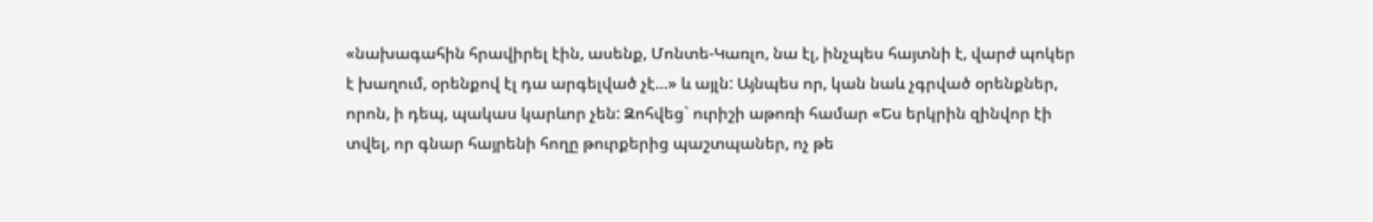«նախագահին հրավիրել էին, ասենք, Մոնտե-Կառլո, նա էլ, ինչպես հայտնի է, վարժ պոկեր է խաղում, օրենքով էլ դա արգելված չէ…» և այլն: Այնպես որ, կան նաև չգրված օրենքներ, որոն, ի դեպ, պակաս կարևոր չեն: Զոհվեց` ուրիշի աթոռի համար «Ես երկրին զինվոր էի տվել, որ գնար հայրենի հողը թուրքերից պաշտպաներ, ոչ թե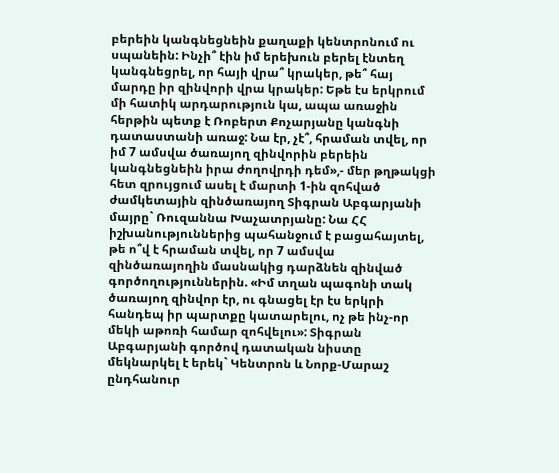բերեին կանգնեցնեին քաղաքի կենտրոնում ու սպանեին: Ինչի՞ էին իմ երեխուն բերել էնտեղ կանգնեցրել, որ հայի վրա՞ կրակեր, թե՞ հայ մարդը իր զինվորի վրա կրակեր: Եթե էս երկրում մի հատիկ արդարություն կա, ապա առաջին հերթին պետք է Ռոբերտ Քոչարյանը կանգնի դատաստանի առաջ: Նա էր, չէ՞, հրաման տվել, որ իմ 7 ամսվա ծառայող զինվորին բերեին կանգնեցնեին իրա ժողովրդի դեմ»,- մեր թղթակցի հետ զրույցում ասել է մարտի 1-ին զոհված ժամկետային զինծառայող Տիգրան Աբգարյանի մայրը` Ռուզաննա Խաչատրյանը: Նա ՀՀ իշխանություններից պահանջում է բացահայտել, թե ո՞վ է հրաման տվել, որ 7 ամսվա զինծառայողին մասնակից դարձնեն զինված գործողություններին. «Իմ տղան պագոնի տակ ծառայող զինվոր էր, ու գնացել էր էս երկրի հանդեպ իր պարտքը կատարելու, ոչ թե ինչ-որ մեկի աթոռի համար զոհվելու»: Տիգրան Աբգարյանի գործով դատական նիստը մեկնարկել է երեկ` Կենտրոն և Նորք-Մարաշ ընդհանուր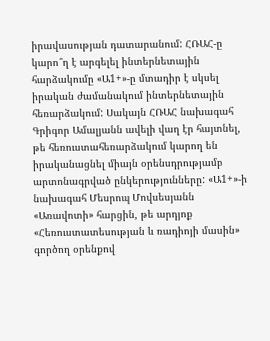իրավասության դատարանում: ՀՌԱՀ-ը կարո՞ղ է արգելել ինտերնետային հարձակումը «Ա1+»-ը մտադիր է սկսել իրական ժամանակում ինտերնետային հեռարձակում: Սակայն ՀՌԱՀ նախագահ Գրիգոր Ամալյանն ավելի վաղ էր հայտնել, թե հեռուստահեռարձակում կարող են իրականացնել միայն օրենսդրությամբ արտոնագրված ընկերությունները: «Ա1+»-ի նախագահ Մեսրոպ Մովսեսյանն «Առավոտի» հարցին, թե արդյոք «Հեռուստատեսության և ռադիոյի մասին» գործող օրենքով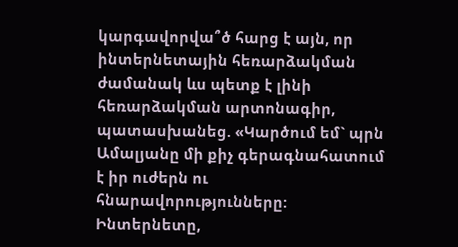կարգավորվա՞ծ հարց է այն, որ ինտերնետային հեռարձակման ժամանակ ևս պետք է լինի հեռարձակման արտոնագիր, պատասխանեց. «Կարծում եմ` պրն Ամալյանը մի քիչ գերագնահատում է իր ուժերն ու հնարավորությունները: Ինտերնետը,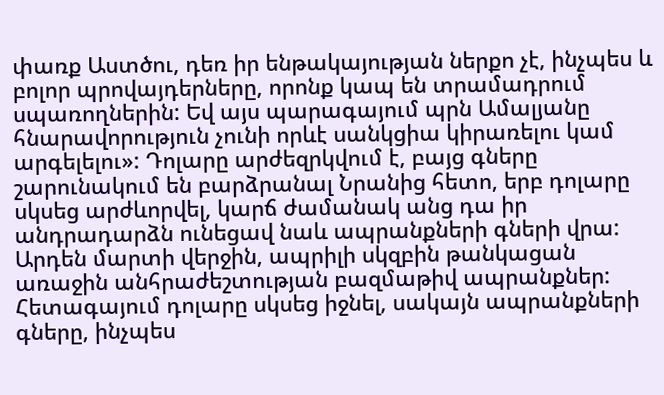փառք Աստծու, դեռ իր ենթակայության ներքո չէ, ինչպես և բոլոր պրովայդերները, որոնք կապ են տրամադրում սպառողներին: Եվ այս պարագայում պրն Ամալյանը հնարավորություն չունի որևէ սանկցիա կիրառելու կամ արգելելու»: Դոլարը արժեզրկվում է, բայց գները շարունակում են բարձրանալ Նրանից հետո, երբ դոլարը սկսեց արժևորվել, կարճ ժամանակ անց դա իր անդրադարձն ունեցավ նաև ապրանքների գների վրա: Արդեն մարտի վերջին, ապրիլի սկզբին թանկացան առաջին անհրաժեշտության բազմաթիվ ապրանքներ: Հետագայում դոլարը սկսեց իջնել, սակայն ապրանքների գները, ինչպես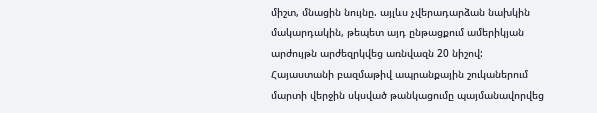միշտ, մնացին նույնը. այլևս չվերադարձան նախկին մակարդակին, թեպետ այդ ընթացքում ամերիկյան արժույթն արժեզրկվեց առնվազն 20 նիշով: Հայաստանի բազմաթիվ ապրանքային շուկաներում մարտի վերջին սկսված թանկացումը պայմանավորվեց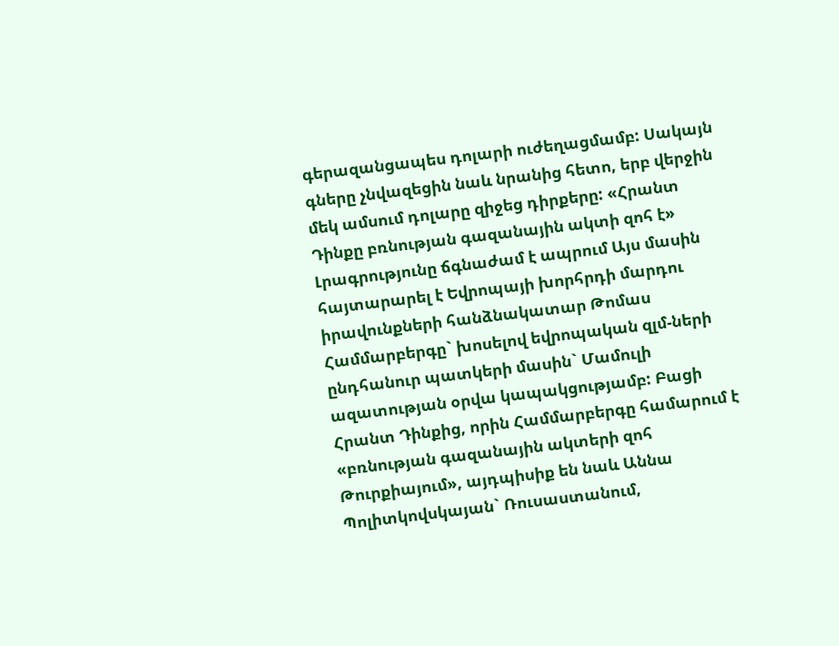գերազանցապես դոլարի ուժեղացմամբ: Սակայն գները չնվազեցին նաև նրանից հետո, երբ վերջին մեկ ամսում դոլարը զիջեց դիրքերը: «Հրանտ Դինքը բռնության գազանային ակտի զոհ է» Լրագրությունը ճգնաժամ է ապրում Այս մասին հայտարարել է Եվրոպայի խորհրդի մարդու իրավունքների հանձնակատար Թոմաս Համմարբերգը` խոսելով եվրոպական զլմ-ների ընդհանուր պատկերի մասին` Մամուլի ազատության օրվա կապակցությամբ: Բացի Հրանտ Դինքից, որին Համմարբերգը համարում է «բռնության գազանային ակտերի զոհ Թուրքիայում», այդպիսիք են նաև Աննա Պոլիտկովսկայան` Ռուսաստանում,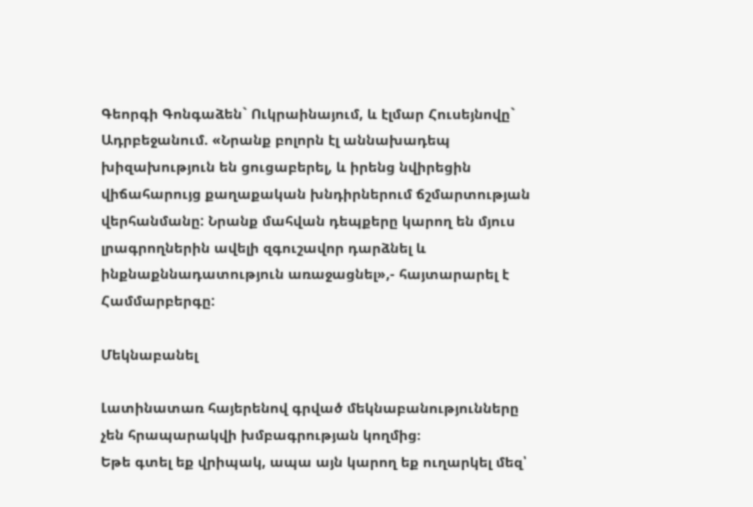Գեորգի Գոնգաձեն` Ուկրաինայում, և էլմար Հուսեյնովը` Ադրբեջանում. «Նրանք բոլորն էլ աննախադեպ խիզախություն են ցուցաբերել, և իրենց նվիրեցին վիճահարույց քաղաքական խնդիրներում ճշմարտության վերհանմանը: Նրանք մահվան դեպքերը կարող են մյուս լրագրողներին ավելի զգուշավոր դարձնել և ինքնաքննադատություն առաջացնել»,- հայտարարել է Համմարբերգը:

Մեկնաբանել

Լատինատառ հայերենով գրված մեկնաբանությունները չեն հրապարակվի խմբագրության կողմից։
Եթե գտել եք վրիպակ, ապա այն կարող եք ուղարկել մեզ՝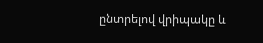ընտրելով վրիպակը և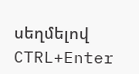սեղմելով CTRL+Enter